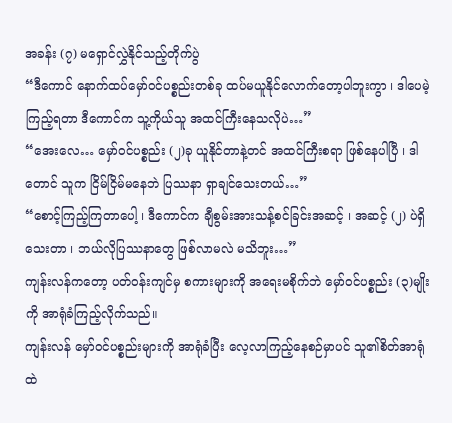အခန်း (၇) မရှောင်လွှဲနိုင်သည့်တိုက်ပွဲ
“ဒီကောင် နောက်ထပ်မှော်ဝင်ပစ္စည်းတစ်ခု ထပ်မယူနိုင်လောက်တော့ပါဘူးကွာ ၊ ဒါပေမဲ့ ကြည့်ရတာ ဒီကောင်က သူ့ကိုယ်သူ အထင်ကြီးနေသလိုပဲ…”
“အေးလေ… မှော်ဝင်ပစ္စည်း (၂)ခု ယူနိုင်တာနဲ့တင် အထင်ကြီးစရာ ဖြစ်နေပါပြီ ၊ ဒါတောင် သူက ငြိမ်ငြိမ်မနေဘဲ ပြဿနာ ရှာချင်သေးတယ်…”
“စောင့်ကြည့်ကြတာပေါ့ ၊ ဒီကောင်က ချီစွမ်းအားသန့်စင်ခြင်းအဆင့် ၊ အဆင့် (၂) ပဲရှိသေးတာ ၊ ဘယ်လိုပြဿနာတွေ ဖြစ်လာမလဲ မသိဘူး…”
ကျန်းလန်ကတော့ ပတ်ဝန်းကျင်မှ စကားများကို အရေးမစိုက်ဘဲ မှော်ဝင်ပစ္စည်း (၃)မျိုးကို အာရုံခံကြည့်လိုက်သည်။
ကျန်းလန် မှော်ဝင်ပစ္စည်းများကို အာရုံခံပြီး လေ့လာကြည့်နေစဉ်မှာပင် သူ၏စိတ်အာရုံထဲ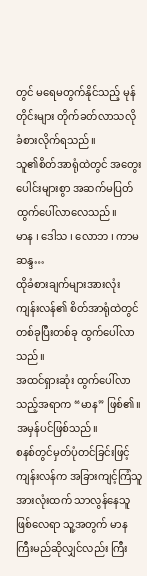တွင် မရေမတွက်နိုင်သည့် မုန်တိုင်းများ တိုက်ခတ်လာသလို ခံစားလိုက်ရသည်။
သူ၏စိတ်အာရုံထဲတွင် အတွေးပေါင်းများစွာ အဆက်မပြတ် ထွက်ပေါ်လာလေသည်။
မာန ၊ ဒေါသ ၊ လောဘ ၊ ကာမဆန္ဒ…
ထိုခံစားချက်များအားလုံး ကျန်းလန်၏ စိတ်အာရုံထဲတွင် တစ်ခုပြီးတစ်ခု ထွက်ပေါ်လာသည်။
အထင်ရှားဆုံး ထွက်ပေါ်လာသည့်အရာက “မာန” ဖြစ်၏။
အမှန်ပင်ဖြစ်သည်။
စနစ်တွင်မှတ်ပုံတင်ခြင်းဖြင့် ကျန်းလန်က အခြားကျင့်ကြံသူအားလုံးထက် သာလွန်နေသူဖြစ်လေရာ သူ့အတွက် မာနကြီးမည်ဆိုလျှင်လည်း ကြီး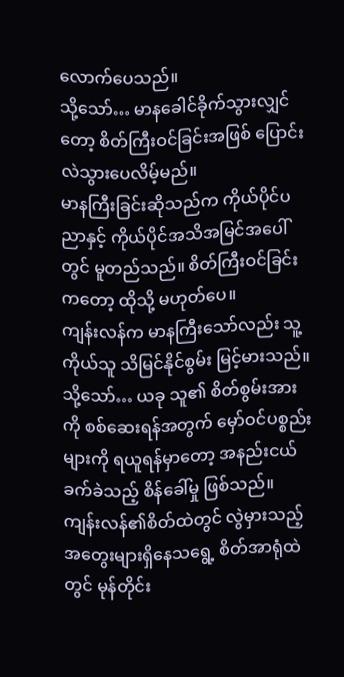လောက်ပေသည်။
သို့သော်… မာနခေါင်ခိုက်သွားလျှင်တော့ စိတ်ကြီးဝင်ခြင်းအဖြစ် ပြောင်းလဲသွားပေလိမ့်မည်။
မာနကြီးခြင်းဆိုသည်က ကိုယ်ပိုင်ပညာနှင့် ကိုယ်ပိုင်အသိအမြင်အပေါ်တွင် မူတည်သည်။ စိတ်ကြီးဝင်ခြင်းကတော့ ထိုသို့ မဟုတ်ပေ။
ကျန်းလန်က မာနကြီးသော်လည်း သူ့ကိုယ်သူ သိမြင်နိုင်စွမ်း မြင့်မားသည်။
သို့သော်… ယခု သူ၏ စိတ်စွမ်းအားကို စစ်ဆေးရန်အတွက် မှော်ဝင်ပစ္စည်းများကို ရယူရန်မှာတော့ အနည်းငယ် ခက်ခဲသည့် စိန်ခေါ်မှု ဖြစ်သည်။
ကျန်းလန်၏စိတ်ထဲတွင် လွဲမှားသည့်အတွေးများရှိနေသရွေ့ စိတ်အာရုံထဲတွင် မုန်တိုင်း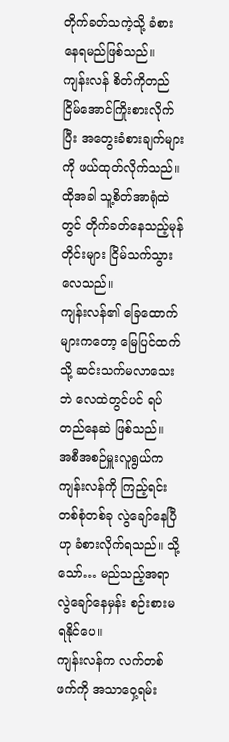တိုက်ခတ်သကဲ့သို့ ခံစားနေရမည်ဖြစ်သည်။
ကျန်းလန် စိတ်ကိုတည်ငြိမ်အောင်ကြိုးစားလိုက်ပြီး အတွေးခံစားချက်များကို ဖယ်ထုတ်လိုက်သည်။ ထိုအခါ သူ့စိတ်အာရုံထဲတွင် တိုက်ခတ်နေသည့်မုန်တိုင်းများ ငြိမ်သက်သွားလေသည်။
ကျန်းလန်၏ ခြေထောက်များကတော့ မြေပြင်ထက်သို့ ဆင်းသက်မလာသေးဘဲ လေထဲတွင်ပင် ရပ်တည်နေဆဲ ဖြစ်သည်။
အစီအစဉ်မှူးလူရွယ်က ကျန်းလန်ကို ကြည့်ရင်း တစ်စုံတစ်ခု လွဲချော်နေပြီဟု ခံစားလိုက်ရသည်။ သို့သော်… မည်သည့်အရာလွဲချော်နေမှန်း စဉ်းစားမရနိုင်ပေ။
ကျန်းလန်က လက်တစ်ဖက်ကို အသာဝှေ့ရမ်း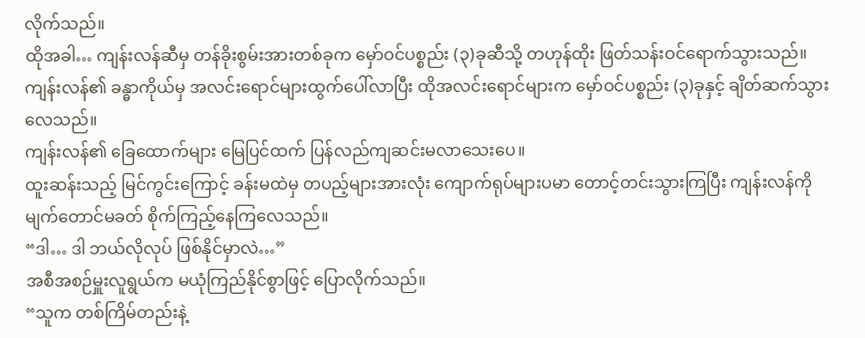လိုက်သည်။
ထိုအခါ… ကျန်းလန်ဆီမှ တန်ခိုးစွမ်းအားတစ်ခုက မှော်ဝင်ပစ္စည်း (၃)ခုဆီသို့ တဟုန်ထိုး ဖြတ်သန်းဝင်ရောက်သွားသည်။
ကျန်းလန်၏ ခန္ဓာကိုယ်မှ အလင်းရောင်များထွက်ပေါ်လာပြီး ထိုအလင်းရောင်များက မှော်ဝင်ပစ္စည်း (၃)ခုနှင့် ချိတ်ဆက်သွားလေသည်။
ကျန်းလန်၏ ခြေထောက်များ မြေပြင်ထက် ပြန်လည်ကျဆင်းမလာသေးပေ။
ထူးဆန်းသည့် မြင်ကွင်းကြောင့် ခန်းမထဲမှ တပည့်များအားလုံး ကျောက်ရုပ်များပမာ တောင့်တင်းသွားကြပြီး ကျန်းလန်ကို မျက်တောင်မခတ် စိုက်ကြည့်နေကြလေသည်။
“ဒါ… ဒါ ဘယ်လိုလုပ် ဖြစ်နိုင်မှာလဲ…”
အစီအစဉ်မှူးလူရွယ်က မယုံကြည်နိုင်စွာဖြင့် ပြောလိုက်သည်။
“သူက တစ်ကြိမ်တည်းနဲ့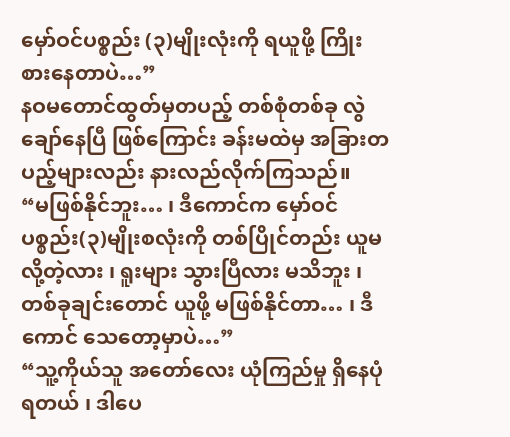မှော်ဝင်ပစ္စည်း (၃)မျိုးလုံးကို ရယူဖို့ ကြိုးစားနေတာပဲ…”
နဝမတောင်ထွတ်မှတပည့် တစ်စုံတစ်ခု လွဲချော်နေပြီ ဖြစ်ကြောင်း ခန်းမထဲမှ အခြားတပည့်များလည်း နားလည်လိုက်ကြသည်။
“မဖြစ်နိုင်ဘူး… ၊ ဒီကောင်က မှော်ဝင်ပစ္စည်း(၃)မျိုးစလုံးကို တစ်ပြိုင်တည်း ယူမလို့တဲ့လား ၊ ရူးများ သွားပြီလား မသိဘူး ၊ တစ်ခုချင်းတောင် ယူဖို့ မဖြစ်နိုင်တာ… ၊ ဒီကောင် သေတော့မှာပဲ…”
“သူ့ကိုယ်သူ အတော်လေး ယုံကြည်မှု ရှိနေပုံရတယ် ၊ ဒါပေ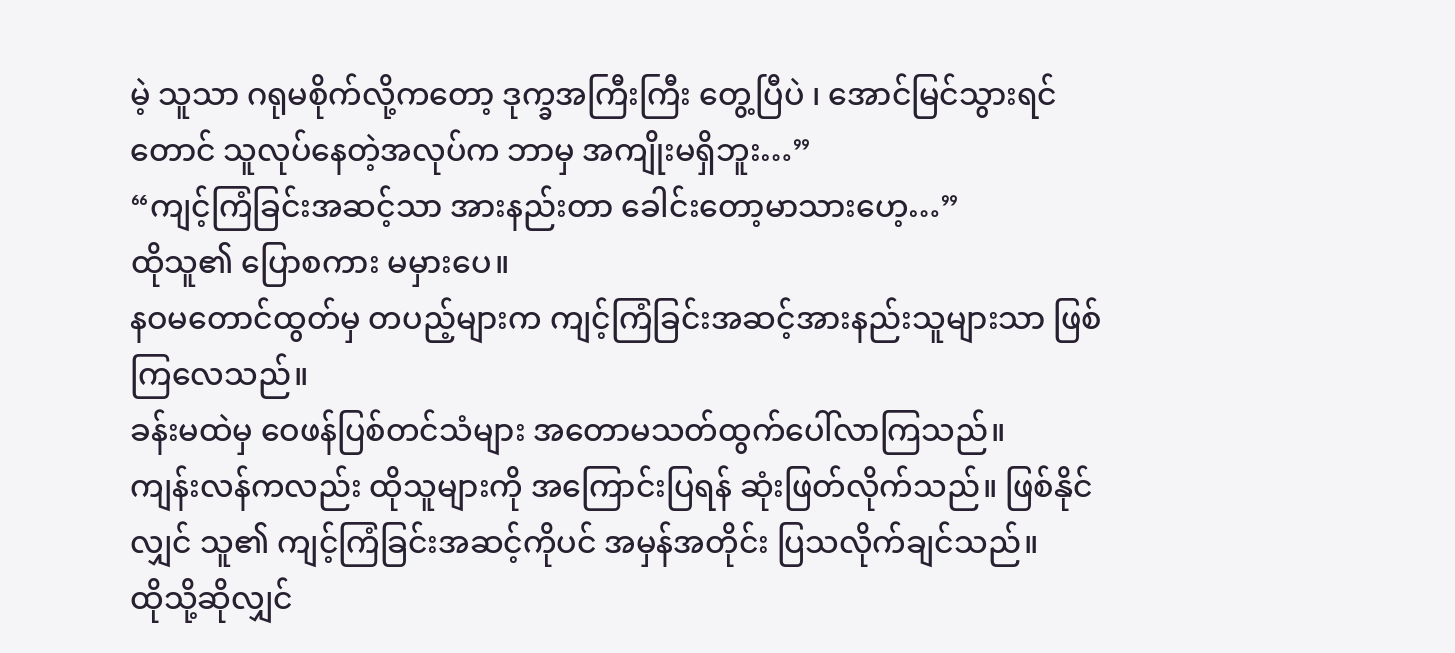မဲ့ သူသာ ဂရုမစိုက်လို့ကတော့ ဒုက္ခအကြီးကြီး တွေ့ပြီပဲ ၊ အောင်မြင်သွားရင်တောင် သူလုပ်နေတဲ့အလုပ်က ဘာမှ အကျိုးမရှိဘူး…”
“ကျင့်ကြံခြင်းအဆင့်သာ အားနည်းတာ ခေါင်းတော့မာသားဟေ့…”
ထိုသူ၏ ပြောစကား မမှားပေ။
နဝမတောင်ထွတ်မှ တပည့်များက ကျင့်ကြံခြင်းအဆင့်အားနည်းသူများသာ ဖြစ်ကြလေသည်။
ခန်းမထဲမှ ဝေဖန်ပြစ်တင်သံများ အတောမသတ်ထွက်ပေါ်လာကြသည်။
ကျန်းလန်ကလည်း ထိုသူများကို အကြောင်းပြရန် ဆုံးဖြတ်လိုက်သည်။ ဖြစ်နိုင်လျှင် သူ၏ ကျင့်ကြံခြင်းအဆင့်ကိုပင် အမှန်အတိုင်း ပြသလိုက်ချင်သည်။
ထိုသို့ဆိုလျှင်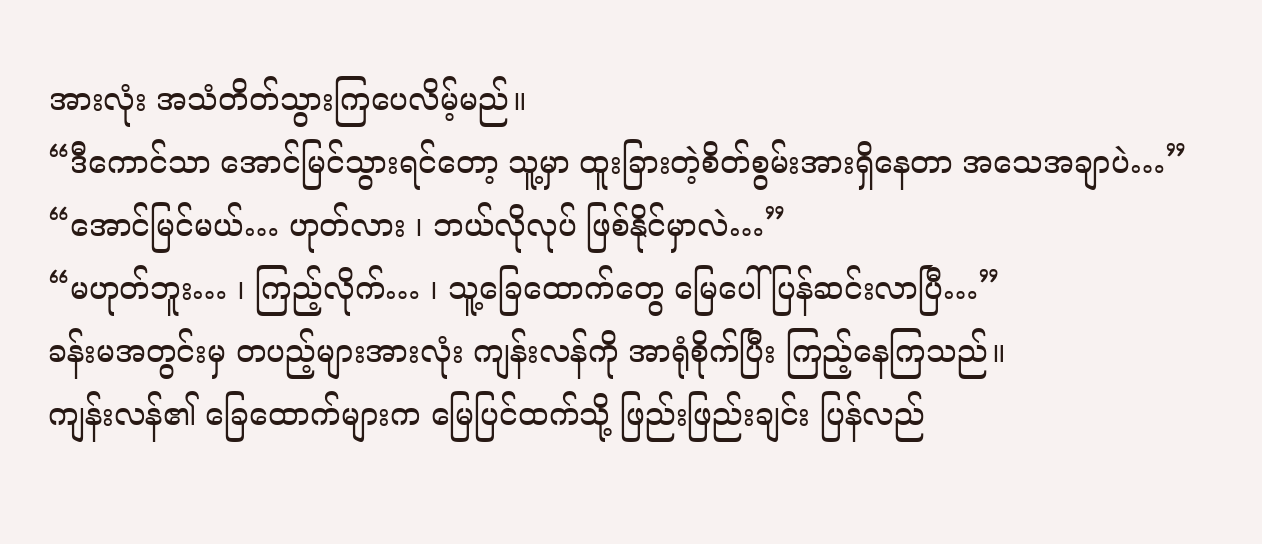အားလုံး အသံတိတ်သွားကြပေလိမ့်မည်။
“ဒီကောင်သာ အောင်မြင်သွားရင်တော့ သူ့မှာ ထူးခြားတဲ့စိတ်စွမ်းအားရှိနေတာ အသေအချာပဲ…”
“အောင်မြင်မယ်… ဟုတ်လား ၊ ဘယ်လိုလုပ် ဖြစ်နိုင်မှာလဲ…”
“မဟုတ်ဘူး… ၊ ကြည့်လိုက်… ၊ သူ့ခြေထောက်တွေ မြေပေါ်ပြန်ဆင်းလာပြီ…”
ခန်းမအတွင်းမှ တပည့်များအားလုံး ကျန်းလန်ကို အာရုံစိုက်ပြီး ကြည့်နေကြသည်။
ကျန်းလန်၏ ခြေထောက်များက မြေပြင်ထက်သို့ ဖြည်းဖြည်းချင်း ပြန်လည်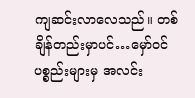ကျဆင်းလာလေသည်။ တစ်ချိန်တည်းမှာပင်…မှော်ဝင်ပစ္စည်းများမှ အလင်း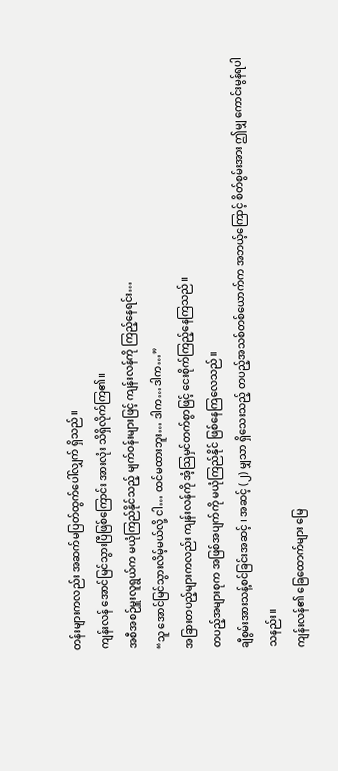တန်းများကလည်း အဆက်မပြတ်ထွက်ပေါ်လျှက် ရှိသည်။
ကျန်းလန် အောင်မြင်သွားပြီဖြစ်ကြောင်း အားလုံး သိရှိလိုက်ကြ၏။
အစီအစဉ်မှူးလူရွယ်က မယုံကြည်နိုင်သည့် မျက်ဝန်းများဖြင့် ကျန်းလန်ကို ကြည့်နေရင်း…
“သူ အောင်မြင်သွားလိမ့်မယ်လို့ ငါ… ထင်မထားဘူး… ဒါက…ဒါက…”
အခြားတပည့်များကလည်း ကျန်းလန်ကို အံ့သြမှင်တက်စွာဖြင့် ငေးစိုက်ကြည့်နေကြသည်။
တပည့်အများစုက အဖြစ်အပျက်ကို မယုံကြည်နိုင် ဖြစ်နေကြလေသည်။
ချီစွမ်းအားသန့်စင်ခြင်းအဆင့် ၊ အဆင့် (၂) မျှသာ ရှိသေးသည့် တပည့်အသစ်တစ်ယောက်က အဘယ့်ကြောင့် စိတ်စွမ်းအား ဤမျှ ကောင်းမွန်ရပါသနည်း။
ကျန်းလန်၏ ခြေထောက်များ မြေ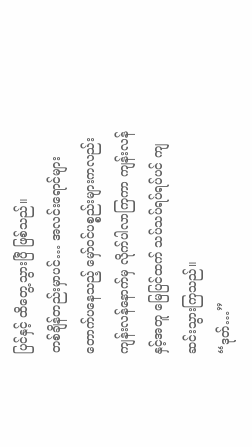ပြင်နှင့် ထိတွေ့သွားပြီ ဖြစ်သည်။
တစ်ချိန်တည်းမှာပင်… အလင်းရောင်များတောက်ပနေသည့် မှော်ဝင်ပစ္စည်းများကလည်း ကျန်းလန်နောက်မှ လိုက်ပါလာကြကာ ကျန်းလန်နှင့်အတူ မြေပြင်ထက် သပ်သပ်ရပ်ရပ်ပင် ကျဆင်းသွားကြသည်။
“ဒုတ်…”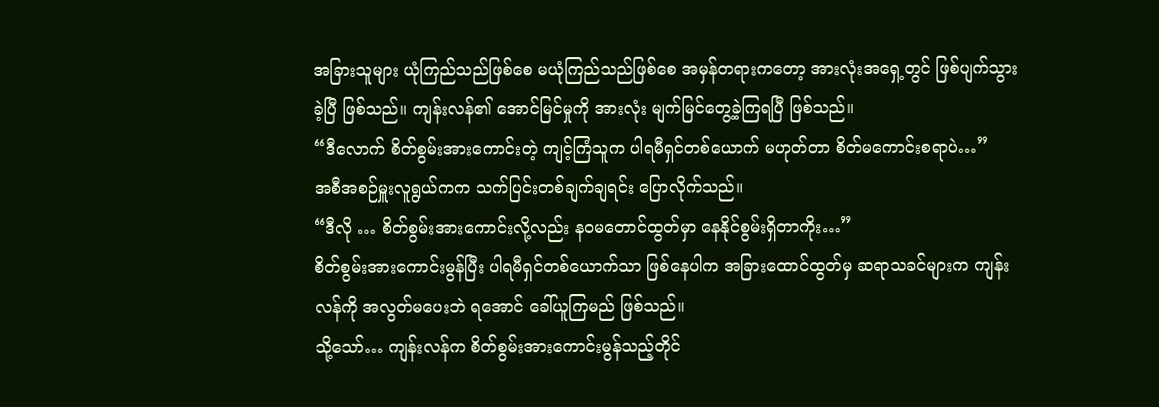အခြားသူများ ယုံကြည်သည်ဖြစ်စေ မယုံကြည်သည်ဖြစ်စေ အမှန်တရားကတော့ အားလုံးအရှေ့တွင် ဖြစ်ပျက်သွားခဲ့ပြီ ဖြစ်သည်။ ကျန်းလန်၏ အောင်မြင်မှုကို အားလုံး မျက်မြင်တွေ့ခဲ့ကြရပြီ ဖြစ်သည်။
“ဒီလောက် စိတ်စွမ်းအားကောင်းတဲ့ ကျင့်ကြံသူက ပါရမီရှင်တစ်ယောက် မဟုတ်တာ စိတ်မကောင်းစရာပဲ…”
အစီအစဉ်မှူးလူရွယ်ကက သက်ပြင်းတစ်ချက်ချရင်း ပြောလိုက်သည်။
“ဒီလို … စိတ်စွမ်းအားကောင်းလို့လည်း နဝမတောင်ထွတ်မှာ နေနိုင်စွမ်းရှိတာကိုး…”
စိတ်စွမ်းအားကောင်းမွန်ပြီး ပါရမီရှင်တစ်ယောက်သာ ဖြစ်နေပါက အခြားထောင်ထွတ်မှ ဆရာသခင်များက ကျန်းလန်ကို အလွတ်မပေးဘဲ ရအောင် ခေါ်ယူကြမည် ဖြစ်သည်။
သို့သော်… ကျန်းလန်က စိတ်စွမ်းအားကောင်းမွန်သည့်တိုင်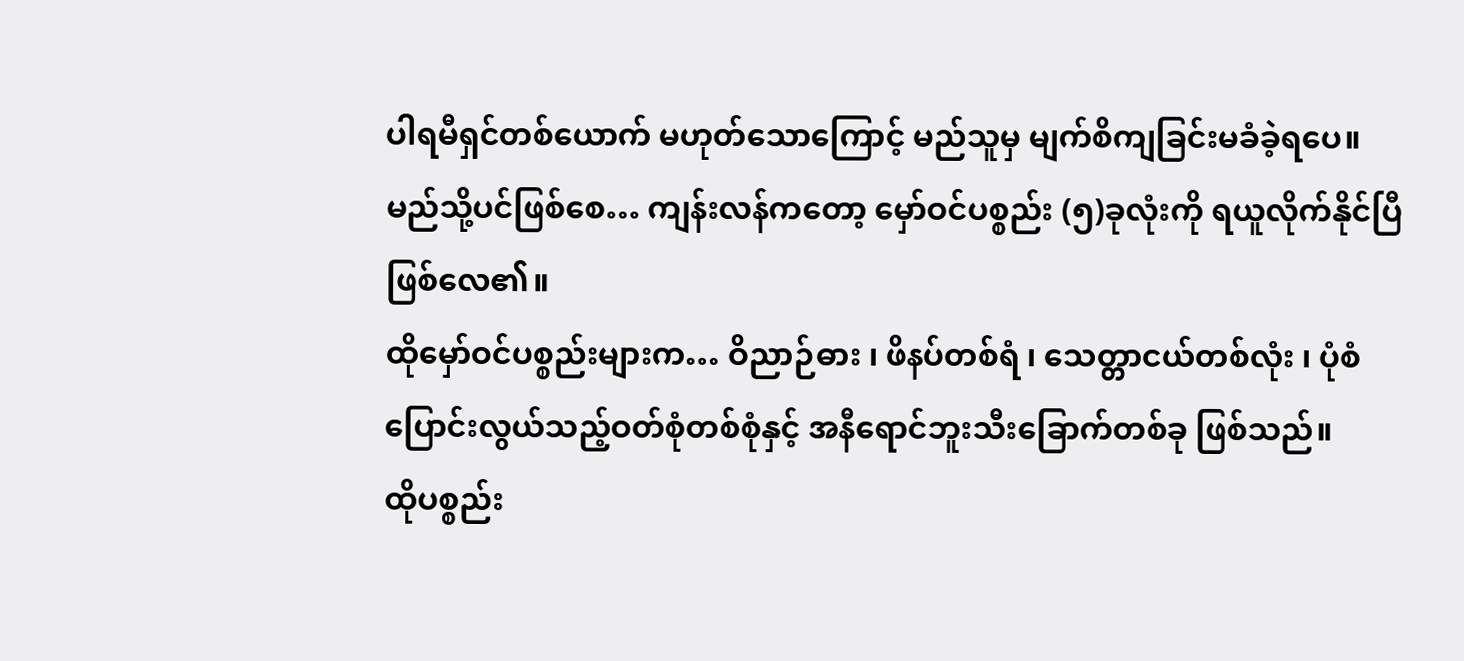ပါရမီရှင်တစ်ယောက် မဟုတ်သောကြောင့် မည်သူမှ မျက်စိကျခြင်းမခံခဲ့ရပေ။
မည်သို့ပင်ဖြစ်စေ… ကျန်းလန်ကတော့ မှော်ဝင်ပစ္စည်း (၅)ခုလုံးကို ရယူလိုက်နိုင်ပြီ ဖြစ်လေ၏။
ထိုမှော်ဝင်ပစ္စည်းများက… ဝိညာဉ်ဓား ၊ ဖိနပ်တစ်ရံ ၊ သေတ္တာငယ်တစ်လုံး ၊ ပုံစံပြောင်းလွယ်သည့်ဝတ်စုံတစ်စုံနှင့် အနီရောင်ဘူးသီးခြောက်တစ်ခု ဖြစ်သည်။
ထိုပစ္စည်း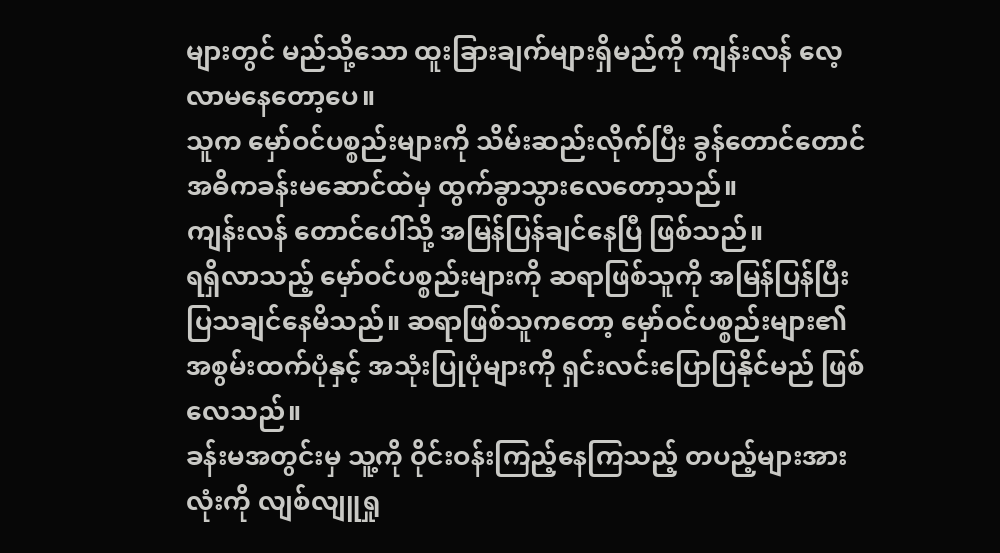များတွင် မည်သို့သော ထူးခြားချက်များရှိမည်ကို ကျန်းလန် လေ့လာမနေတော့ပေ။
သူက မှော်ဝင်ပစ္စည်းများကို သိမ်းဆည်းလိုက်ပြီး ခွန်တောင်တောင် အဓိကခန်းမဆောင်ထဲမှ ထွက်ခွာသွားလေတော့သည်။
ကျန်းလန် တောင်ပေါ်သို့ အမြန်ပြန်ချင်နေပြီ ဖြစ်သည်။
ရရှိလာသည့် မှော်ဝင်ပစ္စည်းများကို ဆရာဖြစ်သူကို အမြန်ပြန်ပြီး ပြသချင်နေမိသည်။ ဆရာဖြစ်သူကတော့ မှော်ဝင်ပစ္စည်းများ၏ အစွမ်းထက်ပုံနှင့် အသုံးပြုပုံများကို ရှင်းလင်းပြောပြနိုင်မည် ဖြစ်လေသည်။
ခန်းမအတွင်းမှ သူ့ကို ဝိုင်းဝန်းကြည့်နေကြသည့် တပည့်များအားလုံးကို လျစ်လျူရှု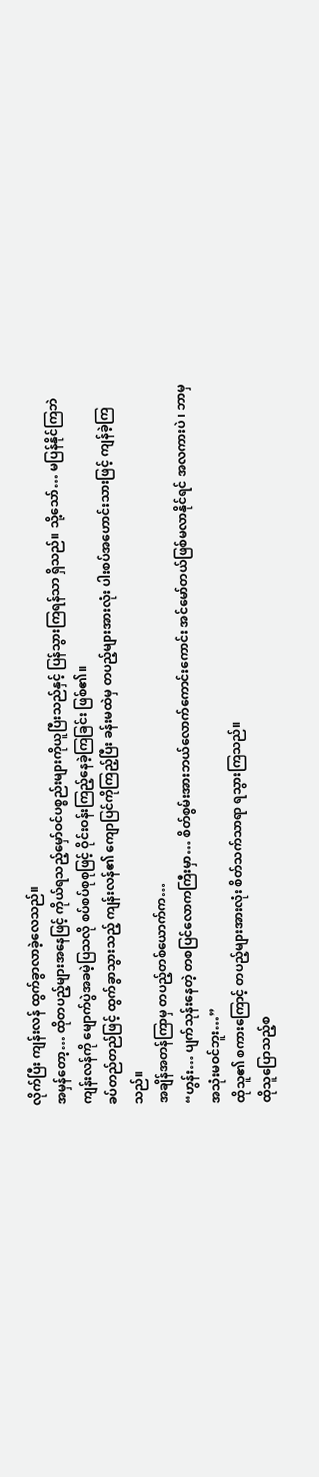လိုက်ပြီး ကျန်းလန် ထွက်ခွာလာခဲ့လေသည်။
အမှန်တော့… ထိုတပည့်များအနေဖြင့် ကိုယ်ရသည့်မှော်ဝင်ပစ္စည်းများကိုယူပြီးသည်နှင့် ပြန်သွားကြရန်သာ ရှိသည်။ သို့သော်… မပြန်နိုင်ကြဘဲ ကျန်းလန်ကို မျောက်ပွဲအခမဲ့ပြသလို စပ်စပ်စုစုဖြင့် ဝိုင်းဝန်းကြည့်နေခဲ့ကြခြင်း ဖြစ်၏။
ခပ်တည်တည်ဖြင့် ထွက်ခွာသွားသည့် ကျန်းလန်၏ ကျောပြင်ကိုကြည့်ပြီး ခန်းမထဲမှ တပည့်များအားလုံး ပါးစပ်အဟောင်းသားဖြင့် ကျန်ခဲ့ကြသည်။
အချိန်အတန်ကြာမှ တပည့်တစ်ယောက်က…
“ဟွန်း… ပျက်သုန်းနေတဲ့ တစပြင်လောကကြီးမှာ… စိတ်စွမ်းအားဘယ်လောက်ကောင်းကောင်း အင်မော်တယ်ဖြစ်မလာနိုင်ရင် အလကားပဲ ၊ ဘာမှ အသုံးမဝင်ဘူး…”
ထိုသူ၏ စကားကြောင့် တပည့်များအားလုံး စိတ်သက်သာရာ ရသွားကြသည်။
ထိုသူပြောသည့်စ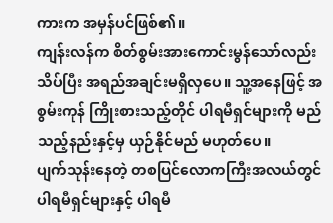ကားက အမှန်ပင်ဖြစ်၏။
ကျန်းလန်က စိတ်စွမ်းအားကောင်းမွန်သော်လည်း သိပ်ပြီး အရည်အချင်းမရှိလှပေ။ သူ့အနေဖြင့် အစွမ်းကုန် ကြိုးစားသည့်တိုင် ပါရမီရှင်များကို မည်သည့်နည်းနှင့်မှ ယှဉ်နိုင်မည် မဟုတ်ပေ။
ပျက်သုန်းနေတဲ့ တစပြင်လောကကြီးအလယ်တွင် ပါရမီရှင်များနှင့် ပါရမီ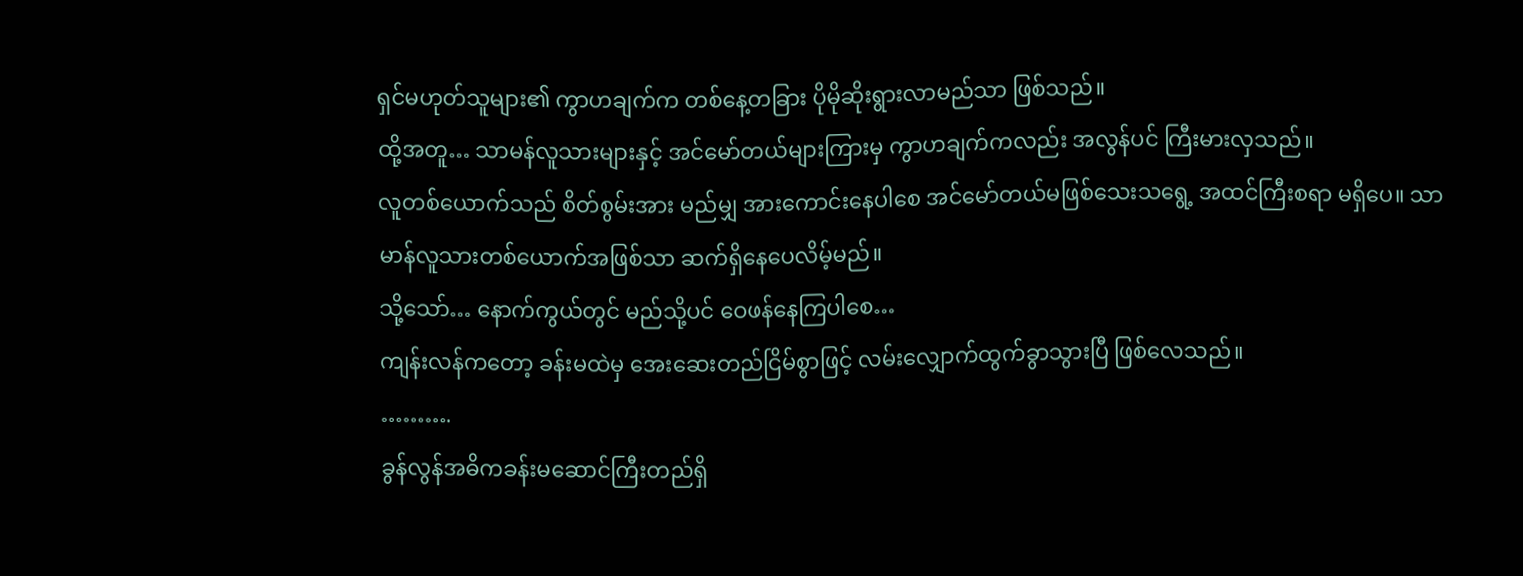ရှင်မဟုတ်သူများ၏ ကွာဟချက်က တစ်နေ့တခြား ပိုမိုဆိုးရွားလာမည်သာ ဖြစ်သည်။
ထို့အတူ… သာမန်လူသားများနှင့် အင်မော်တယ်များကြားမှ ကွာဟချက်ကလည်း အလွန်ပင် ကြီးမားလှသည်။
လူတစ်ယောက်သည် စိတ်စွမ်းအား မည်မျှ အားကောင်းနေပါစေ အင်မော်တယ်မဖြစ်သေးသရွေ့ အထင်ကြီးစရာ မရှိပေ။ သာမာန်လူသားတစ်ယောက်အဖြစ်သာ ဆက်ရှိနေပေလိမ့်မည်။
သို့သော်… နောက်ကွယ်တွင် မည်သို့ပင် ဝေဖန်နေကြပါစေ…
ကျန်းလန်ကတော့ ခန်းမထဲမှ အေးဆေးတည်ငြိမ်စွာဖြင့် လမ်းလျှောက်ထွက်ခွာသွားပြီ ဖြစ်လေသည်။
……….
ခွန်လွန်အဓိကခန်းမဆောင်ကြီးတည်ရှိ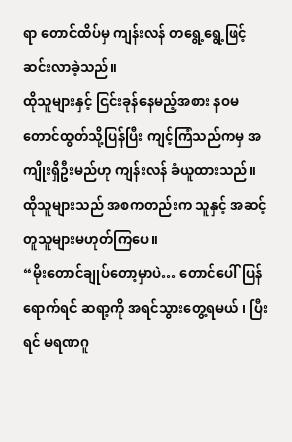ရာ တောင်ထိပ်မှ ကျန်းလန် တရွေ့ရွေ့ဖြင့် ဆင်းလာခဲ့သည်။
ထိုသူများနှင့် ငြင်းခုန်နေမည့်အစား နဝမတောင်ထွတ်သို့ပြန်ပြီး ကျင့်ကြံသည်ကမှ အကျိုးရှိဦးမည်ဟု ကျန်းလန် ခံယူထားသည်။
ထိုသူများသည် အစကတည်းက သူနှင့် အဆင့်တူသူများမဟုတ်ကြပေ။
“မိုးတောင်ချုပ်တော့မှာပဲ… တောင်ပေါ်ပြန်ရောက်ရင် ဆရာ့ကို အရင်သွားတွေ့ရမယ် ၊ ပြီးရင် မရဏဂူ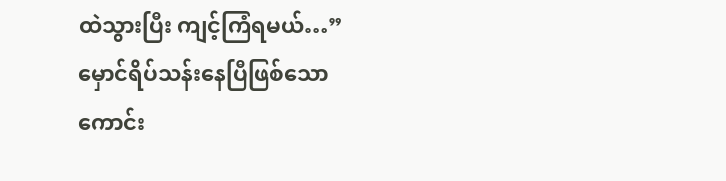ထဲသွားပြီး ကျင့်ကြံရမယ်…”
မှောင်ရိပ်သန်းနေပြီဖြစ်သော ကောင်း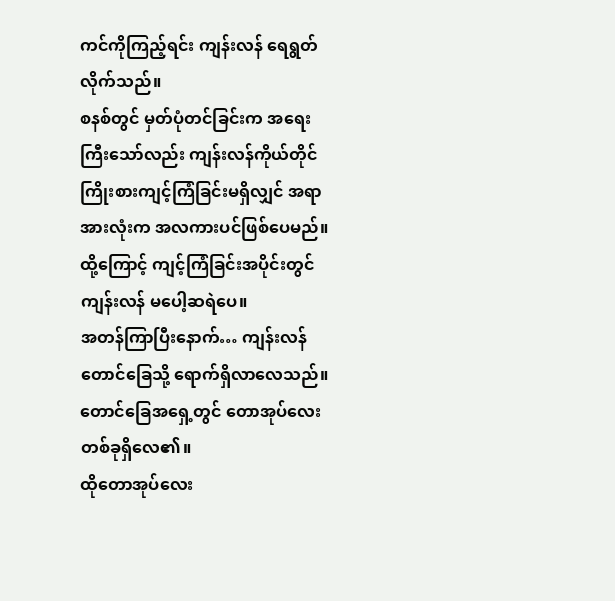ကင်ကိုကြည့်ရင်း ကျန်းလန် ရေရွတ်လိုက်သည်။
စနစ်တွင် မှတ်ပုံတင်ခြင်းက အရေးကြီးသော်လည်း ကျန်းလန်ကိုယ်တိုင် ကြိုးစားကျင့်ကြံခြင်းမရှိလျှင် အရာအားလုံးက အလကားပင်ဖြစ်ပေမည်။ ထို့ကြောင့် ကျင့်ကြံခြင်းအပိုင်းတွင် ကျန်းလန် မပေါ့ဆရဲပေ။
အတန်ကြာပြီးနောက်… ကျန်းလန် တောင်ခြေသို့ ရောက်ရှိလာလေသည်။
တောင်ခြေအရှေ့တွင် တောအုပ်လေးတစ်ခုရှိလေ၏။
ထိုတောအုပ်လေး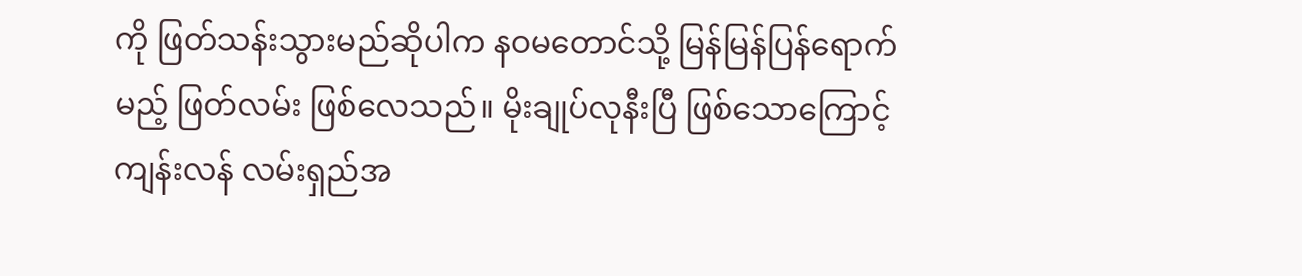ကို ဖြတ်သန်းသွားမည်ဆိုပါက နဝမတောင်သို့ မြန်မြန်ပြန်ရောက်မည့် ဖြတ်လမ်း ဖြစ်လေသည်။ မိုးချုပ်လုနီးပြီ ဖြစ်သောကြောင့် ကျန်းလန် လမ်းရှည်အ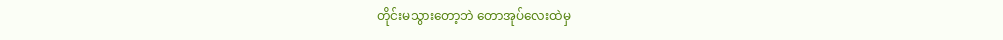တိုင်းမသွားတော့ဘဲ တောအုပ်လေးထဲမှ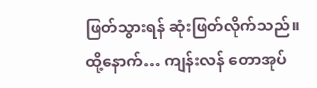ဖြတ်သွားရန် ဆုံးဖြတ်လိုက်သည်။
ထို့နောက်… ကျန်းလန် တောအုပ်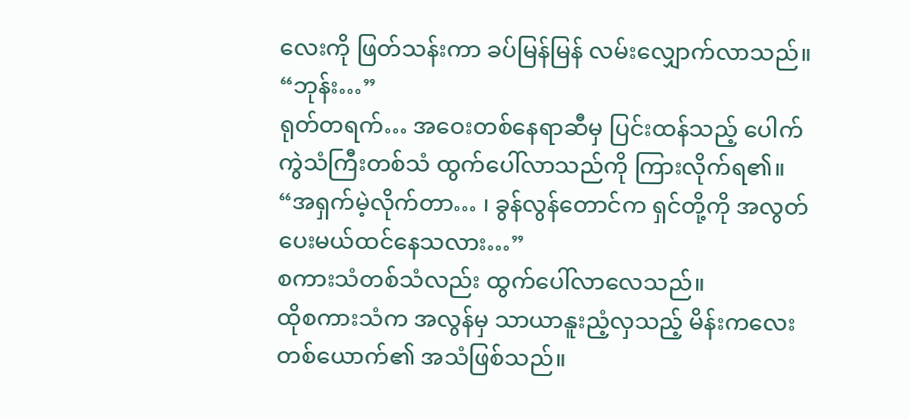လေးကို ဖြတ်သန်းကာ ခပ်မြန်မြန် လမ်းလျှောက်လာသည်။
“ဘုန်း…”
ရုတ်တရက်… အဝေးတစ်နေရာဆီမှ ပြင်းထန်သည့် ပေါက်ကွဲသံကြီးတစ်သံ ထွက်ပေါ်လာသည်ကို ကြားလိုက်ရ၏။
“အရှက်မဲ့လိုက်တာ… ၊ ခွန်လွန်တောင်က ရှင်တို့ကို အလွတ်ပေးမယ်ထင်နေသလား…”
စကားသံတစ်သံလည်း ထွက်ပေါ်လာလေသည်။
ထိုစကားသံက အလွန်မှ သာယာနူးညံ့လှသည့် မိန်းကလေးတစ်ယောက်၏ အသံဖြစ်သည်။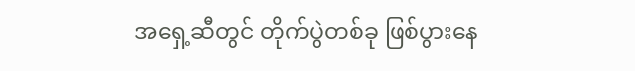အရှေ့ဆီတွင် တိုက်ပွဲတစ်ခု ဖြစ်ပွားနေ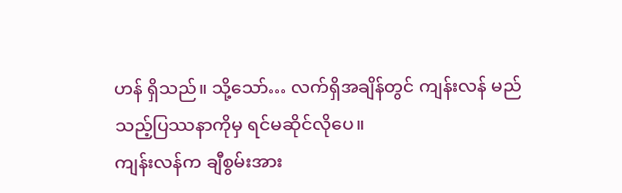ဟန် ရှိသည်။ သို့သော်… လက်ရှိအချိန်တွင် ကျန်းလန် မည်သည့်ပြဿနာကိုမှ ရင်မဆိုင်လိုပေ။
ကျန်းလန်က ချီစွမ်းအား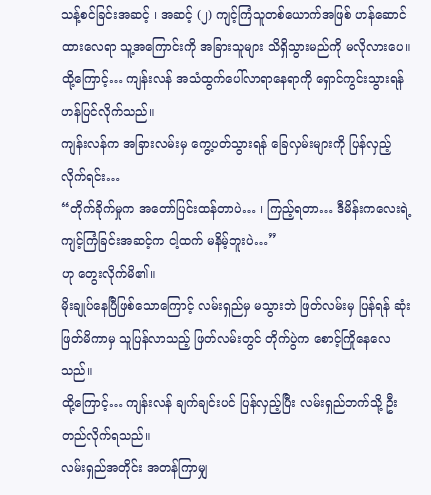သန့်စင်ခြင်းအဆင့် ၊ အဆင့် (၂) ကျင့်ကြံသူတစ်ယောက်အဖြစ် ဟန်ဆောင်ထားလေရာ သူ့အကြောင်းကို အခြားသူများ သိရှိသွားမည်ကို မလိုလားပေ။
ထို့ကြောင့်… ကျန်းလန် အသံထွက်ပေါ်လာရာနေရာကို ရှောင်ကွင်းသွားရန် ဟန်ပြင်လိုက်သည်။
ကျန်းလန်က အခြားလမ်းမှ ကွေ့ပတ်သွားရန် ခြေလှမ်းများကို ပြန်လှည့်လိုက်ရင်း…
“တိုက်ခိုက်မှုက အတော်ပြင်းထန်တာပဲ… ၊ ကြည့်ရတာ… ဒီမိန်းကလေးရဲ့ ကျင့်ကြံခြင်းအဆင့်က ငါ့ထက် မနိမ့်ဘူးပဲ…”
ဟု တွေးလိုက်မိ၏။
မိုးချုပ်နေပြီဖြစ်သောကြောင့် လမ်းရှည်မှ မသွားဘဲ ဖြတ်လမ်းမှ ပြန်ရန် ဆုံးဖြတ်မိကာမှ သူပြန်လာသည့် ဖြတ်လမ်းတွင် တိုက်ပွဲက စောင့်ကြိုနေလေသည်။
ထို့ကြောင့်… ကျန်းလန် ချက်ချင်းပင် ပြန်လှည့်ပြီး လမ်းရှည်ဘက်သို့ ဦးတည်လိုက်ရသည်။
လမ်းရှည်အတိုင်း အတန်ကြာမျှ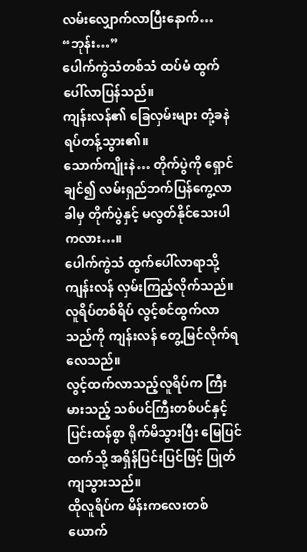လမ်းလျှောက်လာပြီးနောက်…
“ဘုန်း…”
ပေါက်ကွဲသံတစ်သံ ထပ်မံ ထွက်ပေါ်လာပြန်သည်။
ကျန်းလန်၏ ခြေလှမ်းများ တုံ့ခနဲ ရပ်တန့်သွား၏။
သောက်ကျိုးနဲ… တိုက်ပွဲကို ရှောင်ချင်၍ လမ်းရှည်ဘက်ပြန်ကွေ့လာခါမှ တိုက်ပွဲနှင့် မလွတ်နိုင်သေးပါကလား…။
ပေါက်ကွဲသံ ထွက်ပေါ်လာရာသို့ ကျန်းလန် လှမ်းကြည့်လိုက်သည်။
လူရိပ်တစ်ရိပ် လွင့်စင်ထွက်လာသည်ကို ကျန်းလန် တွေ့မြင်လိုက်ရလေသည်။
လွင့်ထက်လာသည့်လူရိပ်က ကြီးမားသည့် သစ်ပင်ကြီးတစ်ပင်နှင့် ပြင်းထန်စွာ ရိုက်မိသွားပြီး မြေပြင်ထက်သို့ အရှိန်ပြင်းပြင်ဖြင့် ပြုတ်ကျသွားသည်။
ထိုလူရိပ်က မိန်းကလေးတစ်ယောက်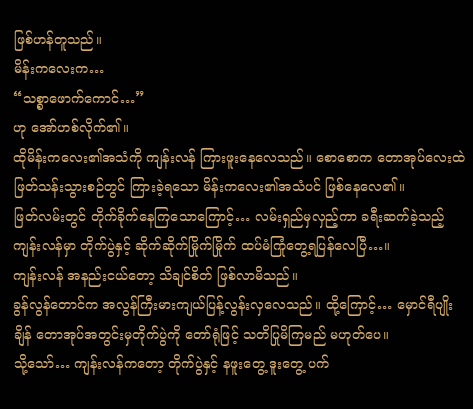ဖြစ်ဟန်တူသည်။
မိန်းကလေးက…
“သစ္စာဖောက်ကောင်…”
ဟု အော်ဟစ်လိုက်၏။
ထိုမိန်းကလေး၏အသံကို ကျန်းလန် ကြားဖူးနေလေသည်။ စောစောက တောအုပ်လေးထဲ ဖြတ်သန်းသွားစဉ်တွင် ကြားခဲ့ရသော မိန်းကလေး၏အသံပင် ဖြစ်နေလေ၏။
ဖြတ်လမ်းတွင် တိုက်ခိုက်နေကြသောကြောင့်… လမ်းရှည်မှလှည့်ကာ ခရီးဆက်ခဲ့သည့် ကျန်းလန်မှာ တိုက်ပွဲနှင့် ဆိုက်ဆိုက်မြိုက်မြိုက် ထပ်မံကြုံတွေ့ရပြန်လေပြီ…။
ကျန်းလန် အနည်းငယ်တော့ သိချင်စိတ် ဖြစ်လာမိသည်။
ခွန်လွန်တောင်က အလွန်ကြီးမားကျယ်ပြန့်လွန်းလှလေသည်။ ထို့ကြောင့်… မှောင်ရီပျိုးချိန် တောအုပ်အတွင်းမှတိုက်ပွဲကို တော်ရုံဖြင့် သတိပြုမိကြမည် မဟုတ်ပေ။
သို့သော်… ကျန်းလန်ကတော့ တိုက်ပွဲနှင့် နဖူးတွေ့ ဒူးတွေ့ ပက်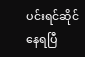ပင်းရင်ဆိုင်နေရပြီ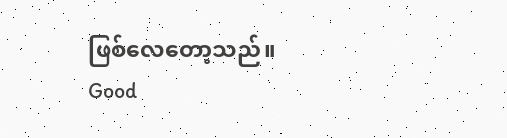ဖြစ်လေတော့သည်။
Good